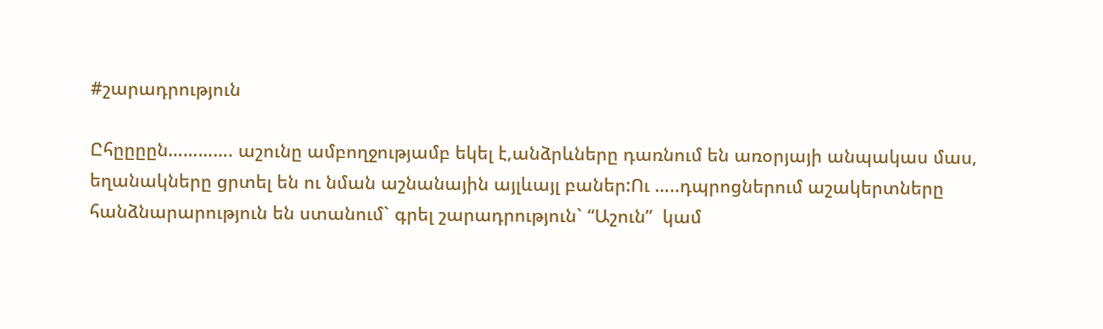#շարադրություն

Ըհըըըըն…………. աշունը ամբողջությամբ եկել է,անձրևները դառնում են առօրյայի անպակաս մաս, եղանակները ցրտել են ու նման աշնանային այլևայլ բաներ:Ու …..դպրոցներում աշակերտները հանձնարարություն են ստանում` գրել շարադրություն` “Աշուն”  կամ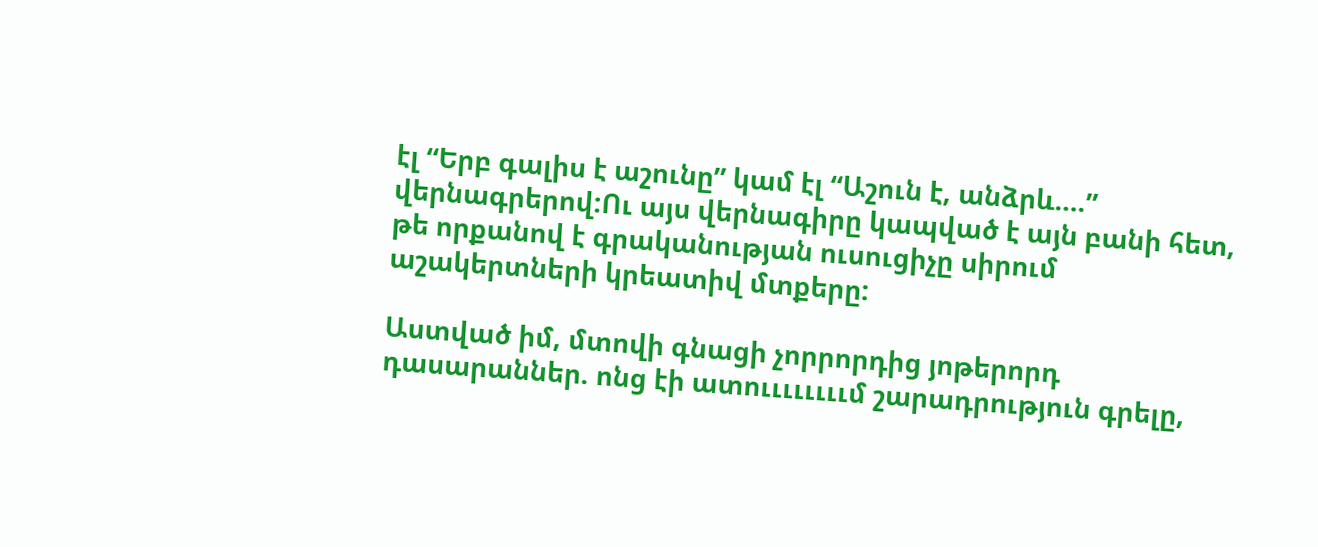էլ “Երբ գալիս է աշունը” կամ էլ “Աշուն է, անձրև….” վերնագրերով:Ու այս վերնագիրը կապված է այն բանի հետ, թե որքանով է գրականության ուսուցիչը սիրում աշակերտների կրեատիվ մտքերը:

Աստված իմ, մտովի գնացի չորրորդից յոթերորդ դասարաններ. ոնց էի ատոււււււււմ շարադրություն գրելը,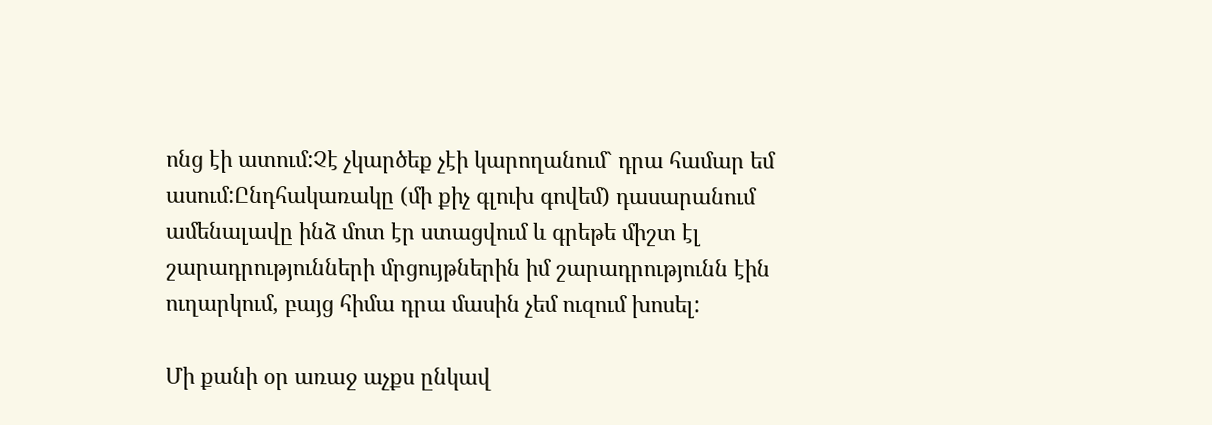ոնց էի ատում:Չէ չկարծեք չէի կարողանում` դրա համար եմ ասում:Ընդհակառակը (մի քիչ գլուխ գովեմ) դասարանում ամենալավը ինձ մոտ էր ստացվում և գրեթե միշտ էլ շարադրությունների մրցույթներին իմ շարադրությունն էին ուղարկում, բայց հիմա դրա մասին չեմ ուզում խոսել:

Մի քանի օր առաջ աչքս ընկավ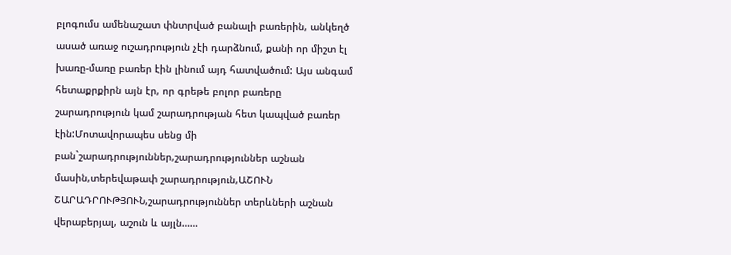բլոգումս ամենաշատ փնտրված բանալի բառերին, անկեղծ ասած առաջ ուշադրություն չէի դարձնում, քանի որ միշտ էլ խառը-մառը բառեր էին լինում այդ հատվածում: Այս անգամ հետաքրքիրն այն էր, որ գրեթե բոլոր բառերը շարադրություն կամ շարադրության հետ կապված բառեր էին:Մոտավորապես սենց մի բան`շարադրություններ,շարադրություններ աշնան մասին,տերեվաթափ շարադրություն,ԱՇՈՒՆ ՇԱՐԱԴՐՈՒԹՅՈՒՆ,շարադրություններ տերևների աշնան վերաբերյալ, աշուն և այլն……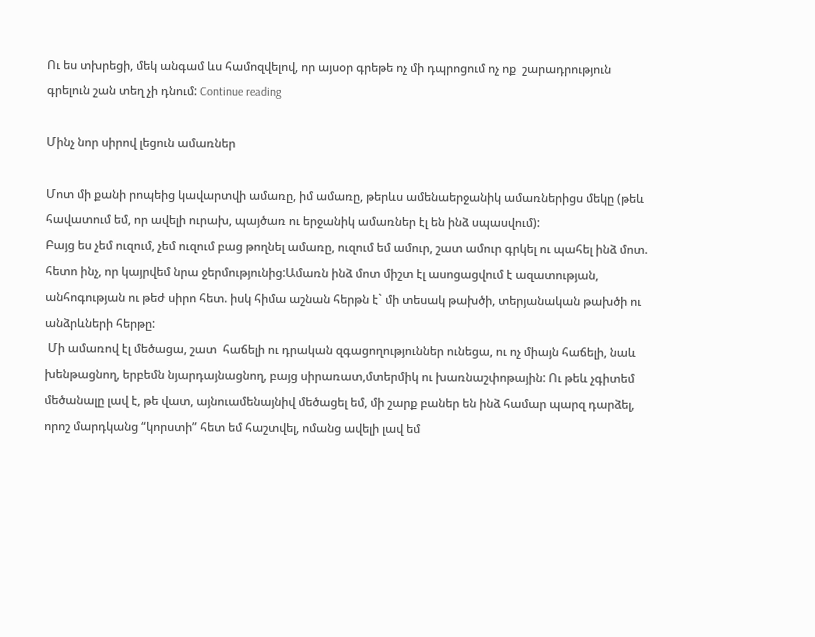Ու ես տխրեցի, մեկ անգամ ևս համոզվելով, որ այսօր գրեթե ոչ մի դպրոցում ոչ ոք  շարադրություն գրելուն շան տեղ չի դնում: Continue reading

Մինչ նոր սիրով լեցուն ամառներ

Մոտ մի քանի րոպեից կավարտվի ամառը, իմ ամառը, թերևս ամենաերջանիկ ամառներիցս մեկը (թեև հավատում եմ, որ ավելի ուրախ, պայծառ ու երջանիկ ամառներ էլ են ինձ սպասվում):
Բայց ես չեմ ուզում, չեմ ուզում բաց թողնել ամառը, ուզում եմ ամուր, շատ ամուր գրկել ու պահել ինձ մոտ. հետո ինչ, որ կայրվեմ նրա ջերմությունից:Ամառն ինձ մոտ միշտ էլ ասոցացվում է ազատության, անհոգության ու թեժ սիրո հետ. իսկ հիմա աշնան հերթն է` մի տեսակ թախծի, տերյանական թախծի ու անձրևների հերթը:
 Մի ամառով էլ մեծացա, շատ  հաճելի ու դրական զգացողություններ ունեցա, ու ոչ միայն հաճելի, նաև խենթացնող, երբեմն նյարդայնացնող, բայց սիրառատ,մտերմիկ ու խառնաշփոթային: Ու թեև չգիտեմ մեծանալը լավ է, թե վատ, այնուամենայնիվ մեծացել եմ, մի շարք բաներ են ինձ համար պարզ դարձել, որոշ մարդկանց “կորստի” հետ եմ հաշտվել, ոմանց ավելի լավ եմ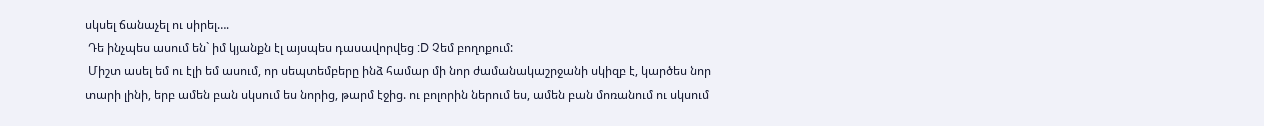սկսել ճանաչել ու սիրել….
 Դե ինչպես ասում են` իմ կյանքն էլ այսպես դասավորվեց :D Չեմ բողոքում:
 Միշտ ասել եմ ու էլի եմ ասում, որ սեպտեմբերը ինձ համար մի նոր ժամանակաշրջանի սկիզբ է, կարծես նոր տարի լինի, երբ ամեն բան սկսում ես նորից, թարմ էջից. ու բոլորին ներում ես, ամեն բան մոռանում ու սկսում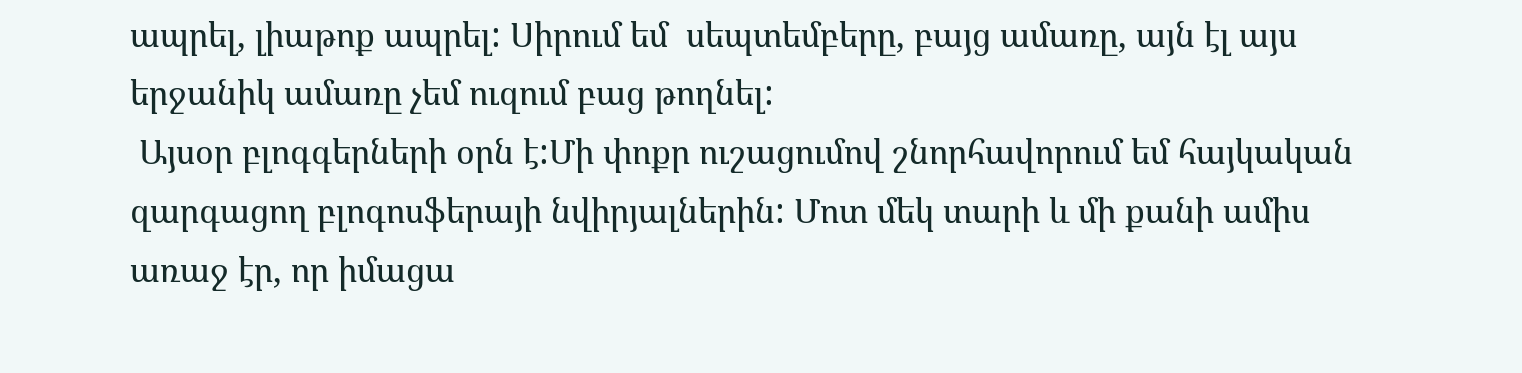ապրել, լիաթոք ապրել: Սիրում եմ  սեպտեմբերը, բայց ամառը, այն էլ այս երջանիկ ամառը չեմ ուզում բաց թողնել:
 Այսօր բլոգգերների օրն է:Մի փոքր ուշացումով շնորհավորում եմ հայկական զարգացող բլոգոսֆերայի նվիրյալներին: Մոտ մեկ տարի և մի քանի ամիս առաջ էր, որ իմացա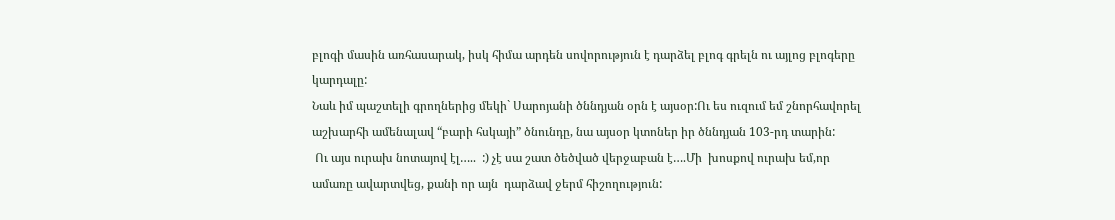բլոգի մասին առհասարակ, իսկ հիմա արդեն սովորություն է դարձել բլոգ գրելն ու այլոց բլոգերը կարդալը:
Նաև իմ պաշտելի գրողներից մեկի` Սարոյանի ծննդյան օրն է այսօր:Ու ես ուզում եմ շնորհավորել աշխարհի ամենալավ “բարի հսկայի” ծնունդը, նա այսօր կտոներ իր ծննդյան 103-րդ տարին:
 Ու այս ուրախ նոտայով էլ…..  :) չէ սա շատ ծեծված վերջաբան է….Մի  խոսքով ուրախ եմ,որ ամառը ավարտվեց, քանի որ այն  դարձավ ջերմ հիշողություն: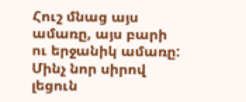Հուշ մնաց այս ամառը, այս բարի ու երջանիկ ամառը: Մինչ նոր սիրով լեցուն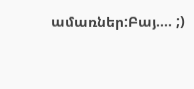ամառներ:Բայ…. ;)